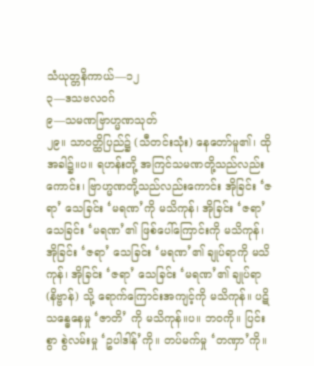သံယုတ္တနိကာယ်—၁၂
၃—ဒသဗလဝဂ်
၉—သမဏဗြာဟ္မဏသုတ်
၂၉။ သာဝတ္ထိပြည်၌ (သီတင်းသုံး) နေတော်မူ၏၊ ထိုအခါ၌။ပ။ ရဟန်းတို့ အကြင်သမဏတို့သည်လည်းကောင်း၊ ဗြာဟ္မဏတို့သည်လည်းကောင်း အိုခြင်း ‘ဇရာ’ သေခြင်း ‘မရဏ’ကို မသိကုန်၊ အိုခြင်း ‘ဇရာ’ သေခြင်း ‘မရဏ’၏ ဖြစ်ပေါ်ကြောင်းကို မသိကုန်၊ အိုခြင်း ‘ဇရာ’ သေခြင်း ‘မရဏ’၏ ချုပ်ရာကို မသိကုန်၊ အိုခြင်း ‘ဇရာ’ သေခြင်း ‘မရဏ’၏ ချုပ်ရာ (နိဗ္ဗာန်) သို့ ရောက်ကြောင်းအကျင့်ကို မသိကုန်။ ပဋိသန္ဓေနေမှု ‘ဇာတိ’ ကို မသိကုန်။ပ။ ဘဝကို။ ပြင်းစွာ စွဲလမ်းမှု ‘ဥပါဒါန်’ကို။ တပ်မက်မှု ‘တဏှာ’ကို။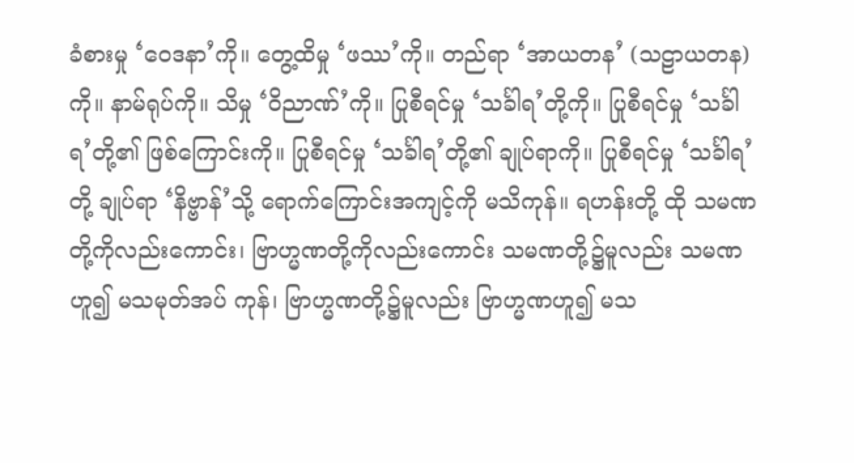ခံစားမှု ‘ဝေဒနာ’ကို။ တွေ့ထိမှု ‘ဖဿ’ကို။ တည်ရာ ‘အာယတန’ (သဠာယတန) ကို။ နာမ်ရုပ်ကို။ သိမှု ‘ဝိညာဏ်’ကို။ ပြုစီရင်မှု ‘သင်္ခါရ’တို့ကို။ ပြုစီရင်မှု ‘သင်္ခါရ’တို့၏ ဖြစ်ကြောင်းကို။ ပြုစီရင်မှု ‘သင်္ခါရ’တို့၏ ချုပ်ရာကို။ ပြုစီရင်မှု ‘သင်္ခါရ’တို့ ချုပ်ရာ ‘နိဗ္ဗာန်’သို့ ရောက်ကြောင်းအကျင့်ကို မသိကုန်။ ရဟန်းတို့ ထို သမဏတို့ကိုလည်းကောင်း၊ ဗြာဟ္မဏတို့ကိုလည်းကောင်း သမဏတို့၌မူလည်း သမဏဟူ၍ မသမုတ်အပ် ကုန်၊ ဗြာဟ္မဏတို့၌မူလည်း ဗြာဟ္မဏဟူ၍ မသ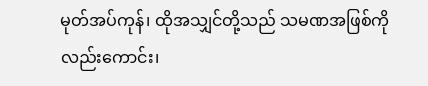မုတ်အပ်ကုန်၊ ထိုအသျှင်တို့သည် သမဏအဖြစ်ကိုလည်းကောင်း၊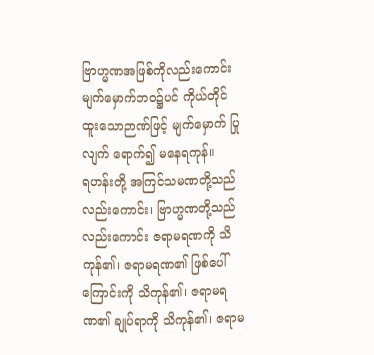ဗြာဟ္မဏအဖြစ်ကိုလည်းကောင်း မျက်မှောက်ဘဝ၌ပင် ကိုယ်တိုင် ထူးသောဉာဏ်ဖြင့် မျက်မှောက် ပြုလျက် ရောက်၍ မနေရကုန်။
ရဟန်းတို့ အကြင်သမဏတို့သည်လည်းကောင်း၊ ဗြာဟ္မဏတို့သည်လည်းကောင်း ဇရာမရဏကို သိကုန်၏၊ ဇရာမရဏ၏ ဖြစ်ပေါ်ကြောင်းကို သိကုန်၏၊ ဇရာမရဏ၏ ချုပ်ရာကို သိကုန်၏၊ ဇရာမ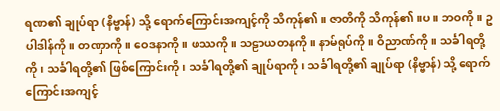ရဏ၏ ချုပ်ရာ (နိဗ္ဗာန်) သို့ ရောက်ကြောင်းအကျင့်ကို သိကုန်၏။ ဇာတိကို သိကုန်၏။ပ။ ဘဝကို။ ဥပါဒါန်ကို။ တဏှာကို။ ဝေဒနာကို။ ဖဿကို။ သဠာယတနကို။ နာမ်ရုပ်ကို။ ဝိညာဏ်ကို။ သင်္ခါရတို့ကို၊ သင်္ခါရတို့၏ ဖြစ်ကြောင်းကို၊ သင်္ခါရတို့၏ ချုပ်ရာကို၊ သင်္ခါရတို့၏ ချုပ်ရာ (နိဗ္ဗာန်) သို့ ရောက်ကြောင်းအကျင့်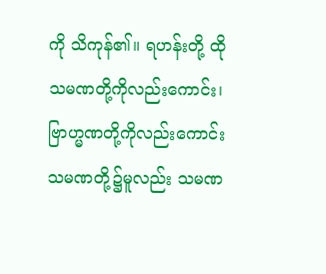ကို သိကုန်၏။ ရဟန်းတို့ ထိုသမဏတို့ကိုလည်းကောင်း၊ ဗြာဟ္မဏတို့ကိုလည်းကောင်း သမဏတို့၌မူလည်း သမဏ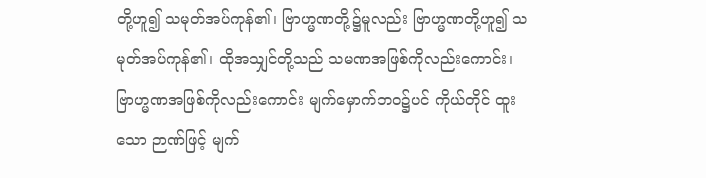တို့ဟူ၍ သမုတ်အပ်ကုန်၏၊ ဗြာဟ္မဏတို့၌မူလည်း ဗြာဟ္မဏတို့ဟူ၍ သမုတ်အပ်ကုန်၏၊ ထိုအသျှင်တို့သည် သမဏအဖြစ်ကိုလည်းကောင်း၊ ဗြာဟ္မဏအဖြစ်ကိုလည်းကောင်း မျက်မှောက်ဘဝ၌ပင် ကိုယ်တိုင် ထူးသော ဉာဏ်ဖြင့် မျက်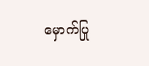မှောက်ပြု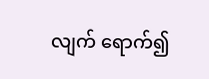လျက် ရောက်၍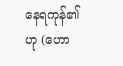နေရကုန်၏ဟု (ဟော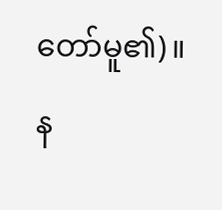တော်မူ၏)။
န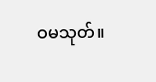ဝမသုတ်။